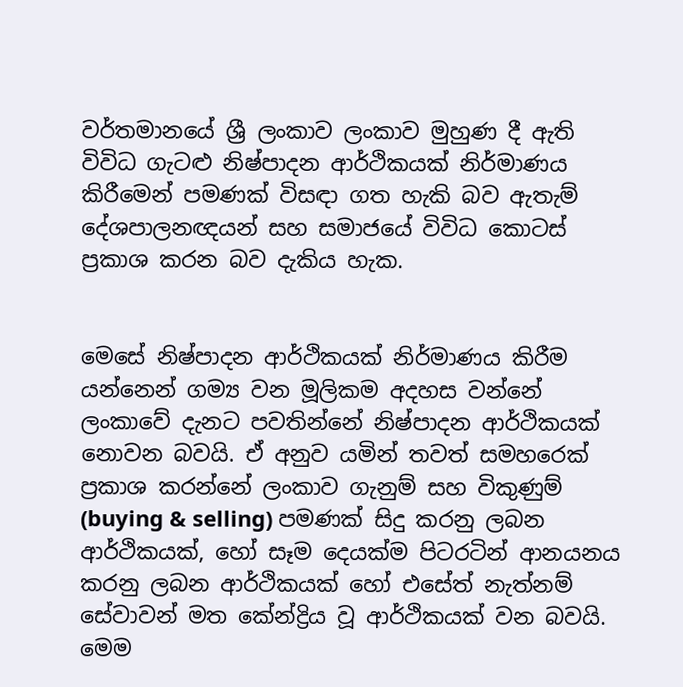වර්තමානයේ ශ්‍රී ලංකාව ලංකාව මුහුණ දී ඇති විවිධ ගැටළු නිෂ්පාදන ආර්ථිකයක් නිර්මාණය කිරීමෙන් පමණක් විසඳා ගත හැකි බව ඇතැම් දේශපාලනඥයන් සහ සමාජයේ විවිධ කොටස් ප්‍රකාශ කරන බව දැකිය හැක.


මෙසේ නිෂ්පාදන ආර්ථිකයක් නිර්මාණය කිරීම යන්නෙන් ගම්‍ය වන මූලිකම අදහස වන්නේ ලංකාවේ දැනට පවතින්නේ නිෂ්පාදන ආර්ථිකයක් නොවන බවයි. ඒ අනුව යමින් තවත් සමහරෙක් ප්‍රකාශ කරන්නේ ලංකාව ගැනුම් සහ විකුණුම්  (buying & selling) පමණක් සිදු කරනු ලබන ආර්ථිකයක්, හෝ සෑම දෙයක්ම පිටරටින් ආනයනය කරනු ලබන ආර්ථිකයක් හෝ එසේත් නැත්නම් සේවාවන් මත කේන්ද්‍රිය වූ ආර්ථිකයක් වන බවයි. මෙම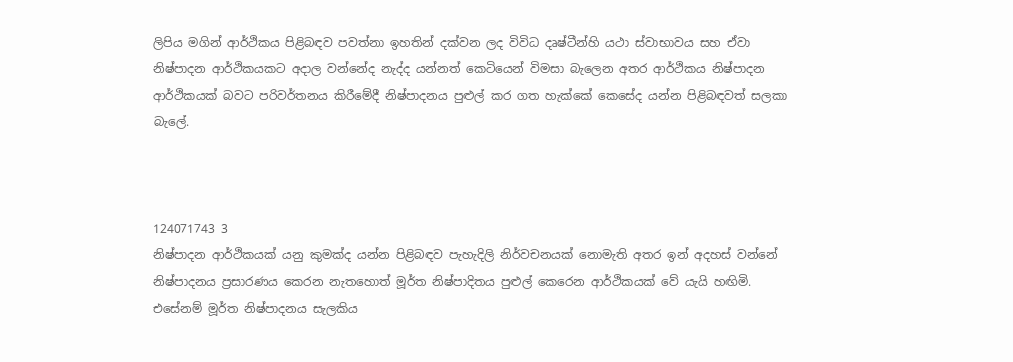ලිපිය මගින් ආර්ථිකය පිළිබඳව පවත්නා ඉහතින් දක්වන ලද විවිධ දෘෂ්ටීන්හි යථා ස්වාභාවය සහ ඒවා නිෂ්පාදන ආර්ථිකයකට අදාල වන්නේද නැද්ද යන්නත් කෙටියෙන් විමසා බැලෙන අතර ආර්ථිකය නිෂ්පාදන ආර්ථිකයක් බවට පරිවර්තනය කිරීමේදී නිෂ්පාදනය පුළුල් කර ගත හැක්කේ කෙසේද යන්න පිළිබඳවත් සලකා බැලේ.



124071743 3
නිෂ්පාදන ආර්ථිකයක් යනු කුමක්ද යන්න පිළිබඳව පැහැදිලි නිර්වචනයක් නොමැති අතර ඉන් අදහස් වන්නේ නිෂ්පාදනය ප්‍රසාරණය කෙරන නැතහොත් මූර්ත නිෂ්පාදිතය පුළුල් කෙරෙන ආර්ථිකයක් වේ යැයි හඟිමි. එසේනම් මූර්ත නිෂ්පාදනය සැලකිය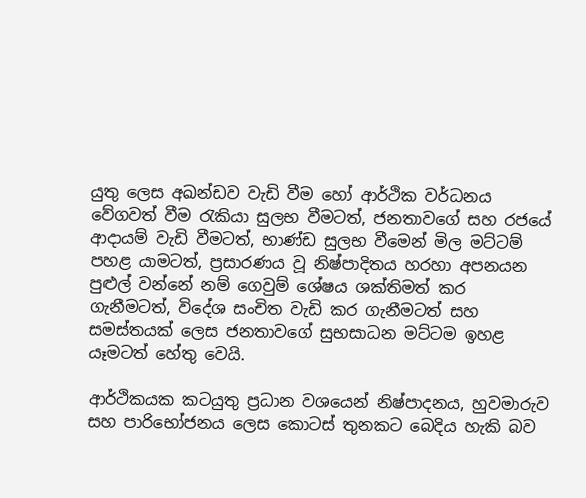යුතු ලෙස අඛන්ඩව වැඩි වීම හෝ ආර්ථික වර්ධනය වේගවත් වීම රැකියා සුලභ වීමටත්, ජනතාවගේ සහ රජයේ ආදායම් වැඩි වීමටත්, භාණ්ඩ සුලභ වීමෙන් මිල මට්ටම් පහළ යාමටත්, ප්‍රසාරණය වූ නිෂ්පාදිතය හරහා අපනයන පුළුල් වන්නේ නම් ගෙවුම් ශේෂය ශක්තිමත් කර ගැනීමටත්, විදේශ සංචිත වැඩි කර ගැනීමටත් සහ සමස්තයක් ලෙස ජනතාවගේ සුභසාධන මට්ටම ඉහළ යෑමටත් හේතු වෙයි.

ආර්ථිකයක කටයුතු ප්‍රධාන වශයෙන් නිෂ්පාදනය, හුවමාරුව සහ පාරිභෝජනය ලෙස කොටස් තුනකට බෙදිය හැකි බව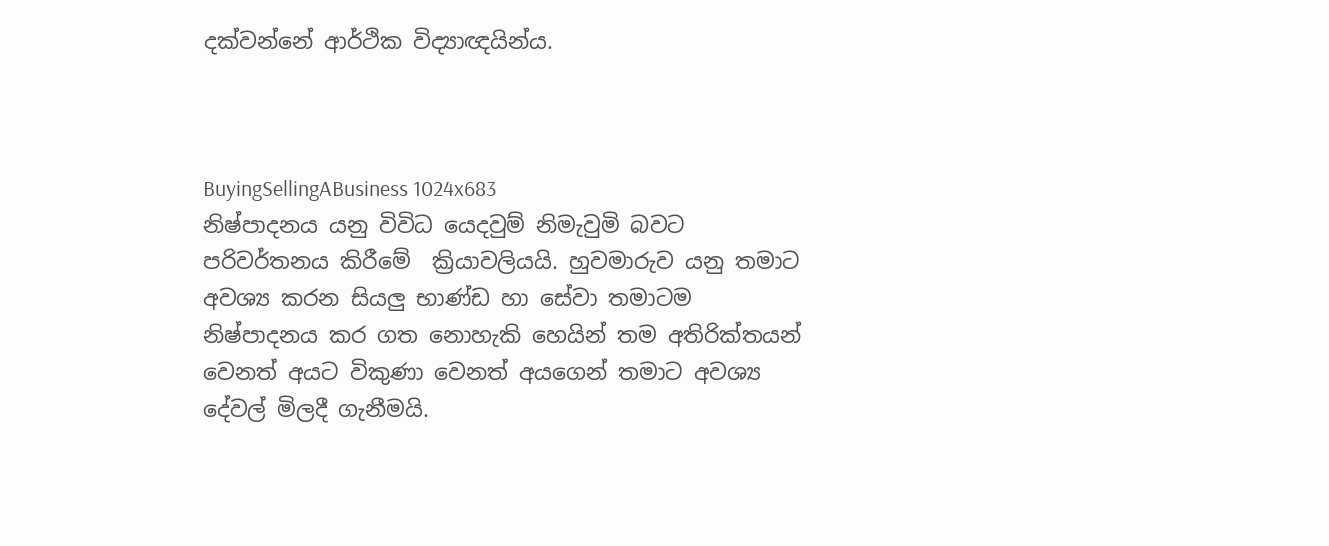දක්වන්නේ ආර්ථික විද්‍යාඥයින්ය.



BuyingSellingABusiness 1024x683
නිෂ්පාදනය යනු විවිධ යෙදවුම් නිමැවුමි බවට පරිවර්තනය කිරීමේ  ක්‍රියාවලියයි. හුවමාරුව යනු තමාට අවශ්‍ය කරන සියලු භාණ්ඩ හා සේවා තමාටම නිෂ්පාදනය කර ගත නොහැකි හෙයින් තම අතිරික්තයන් වෙනත් අයට විකුණා වෙනත් අයගෙන් තමාට අවශ්‍ය දේවල් මිලදී ගැනීමයි.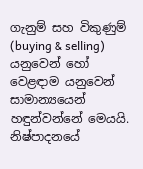ගැනුම් සහ විකුණුම් (buying & selling) යනුවෙන් හෝ වෙළඳාම යනුවෙන් සාමාන්‍යයෙන් හඳුන්වන්නේ මෙයයි. නිෂ්පාදනයේ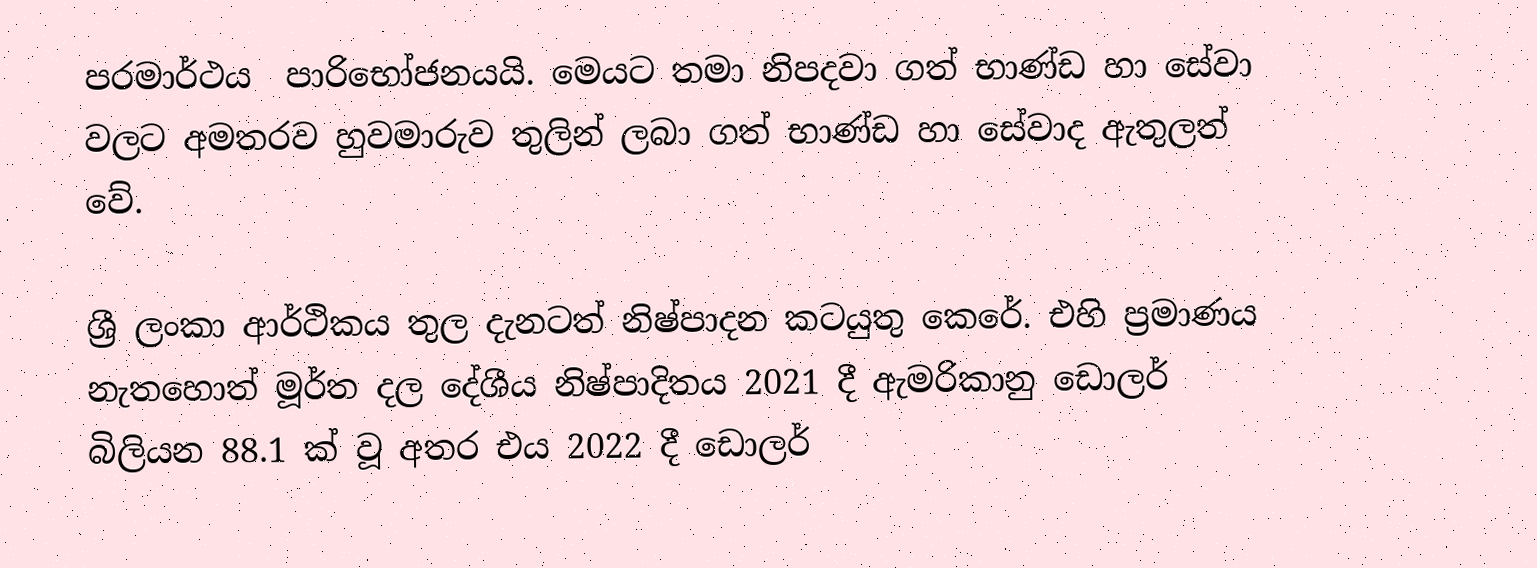පරමාර්ථය  පාරිභෝජනයයි. මෙයට තමා නිපදවා ගත් භාණ්ඩ හා සේවා වලට අමතරව හුවමාරුව තුලින් ලබා ගත් භාණ්ඩ හා සේවාද ඇතුලත්  වේ.

ශ්‍රී ලංකා ආර්ථිකය තුල දැනටත් නිෂ්පාදන කටයුතු කෙරේ. එහි ප්‍රමාණය නැතහොත් මූර්ත දල දේශීය නිෂ්පාදිතය 2021 දී ඇමරිකානු ඩොලර් බිලියන 88.1 ක් වූ අතර එය 2022 දී ඩොලර්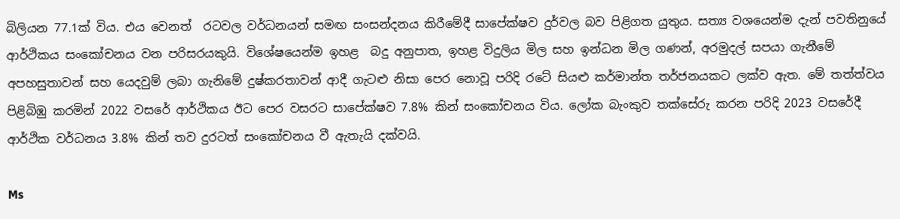බිලියන 77.1ක් විය. එය වෙනත්  රටවල වර්ධනයන් සමඟ සංසන්දනය කිරීමේදී සාපේක්ෂව දුර්වල බව පිළිගත යුතුය. සත්‍ය වශයෙන්ම දැන් පවතිනුයේ ආර්ථිකය සංකෝචනය වන පරිසරයකුයි. විශේෂයෙන්ම ඉහළ  බදු අනුපාත, ඉහළ විදුලිය මිල සහ ඉන්ධන මිල ගණන්, අරමුදල් සපයා ගැනීමේ අපහසුතාවන් සහ යෙදවුම් ලබා ගැනිමේ දුෂ්කරතාවන් ආදී ගැටළු නිසා පෙර නොවූ පරිදි රටේ සියළු කර්මාන්ත තර්ජනයකට ලක්ව ඇත. මේ තත්ත්වය පිළිබිඹු කරමින් 2022 වසරේ ආර්ථිකය ඊට පෙර වසරට සාපේක්ෂව 7.8% කින් සංකෝචනය විය. ලෝක බැංකුව තක්සේරු කරන පරිදි 2023 වසරේදී ආර්ථික වර්ධනය 3.8% කින් තව දුරටත් සංකෝචනය වී ඇතැයි දක්වයි.

Ms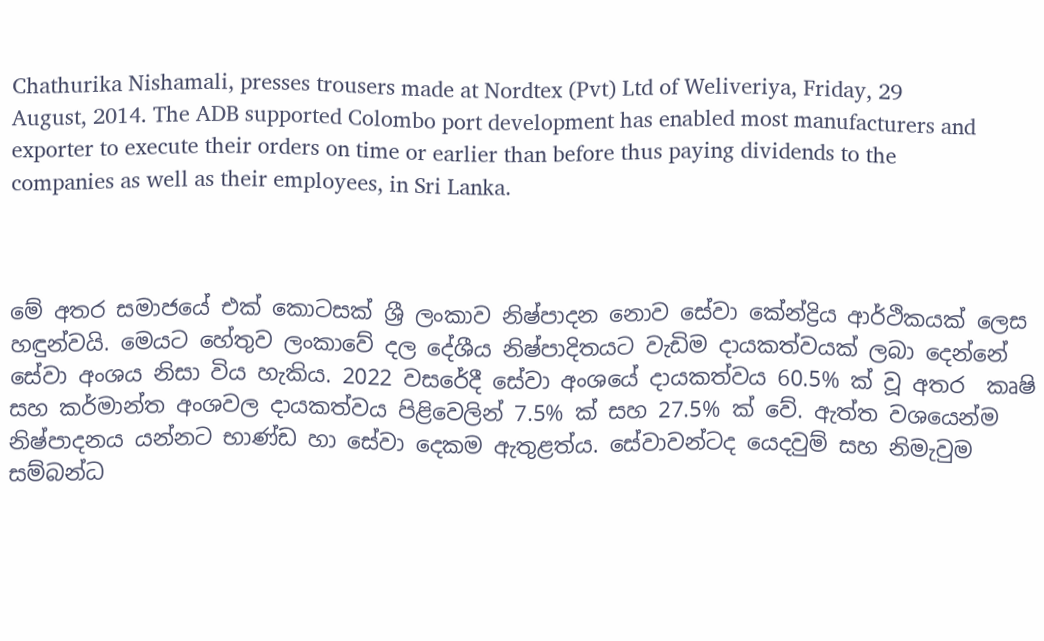Chathurika Nishamali, presses trousers made at Nordtex (Pvt) Ltd of Weliveriya, Friday, 29 August, 2014. The ADB supported Colombo port development has enabled most manufacturers and exporter to execute their orders on time or earlier than before thus paying dividends to the companies as well as their employees, in Sri Lanka.



මේ අතර සමාජයේ එක් කොටසක් ශ්‍රී ලංකාව නිෂ්පාදන නොව සේවා කේන්ද්‍රිය ආර්ථිකයක් ලෙස හඳුන්වයි. මෙයට හේතුව ලංකාවේ දල දේශීය නිෂ්පාදිතයට වැඩිම දායකත්වයක් ලබා දෙන්නේ සේවා අංශය නිසා විය හැකිය. 2022 වසරේදී සේවා අංශයේ දායකත්වය 60.5% ක් වූ අතර  කෘෂි සහ කර්මාන්ත අංශවල දායකත්වය පිළිවෙලින් 7.5% ක් සහ 27.5% ක් වේ. ඇත්ත වශයෙන්ම නිෂ්පාදනය යන්නට භාණ්ඩ හා සේවා දෙකම ඇතුළත්ය. සේවාවන්ටද යෙදවුම් සහ නිමැවුම සම්බන්ධ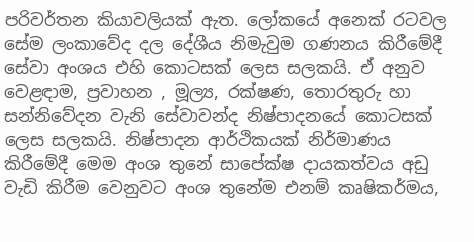පරිවර්තන කියාවලියක් ඇත. ලෝකයේ අනෙක් රටවල සේම ලංකාවේද දල දේශීය නිමැවුම ගණනය කිරීමේදී සේවා අංශය එහි කොටසක් ලෙස සලකයි. ඒ අනුව වෙළඳාම, ප්‍රවාහන , මූල්‍ය, රක්ෂණ, තොරතුරු හා සන්නිවේදන වැනි සේවාවන්ද නිෂ්පාදනයේ කොටසක් ලෙස සලකයි. නිෂ්පාදන ආර්ථිකයක් නිර්මාණය කිරීමේදී මෙම අංශ තුනේ සාපේක්ෂ දායකත්වය අඩු වැඩි කිරීම වෙනුවට අංශ තුනේම එනම් කෘෂිකර්මය,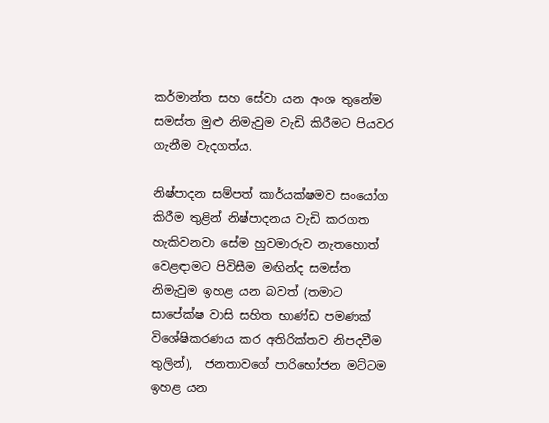කර්මාන්ත සහ සේවා යන අංශ තුනේම සමස්ත මුළු නිමැවුම වැඩි කිරීමට පියවර ගැනීම වැදගත්ය.

නිෂ්පාදන සම්පත් කාර්යක්ෂමව සංයෝග කිරීම තුළින් නිෂ්පාදනය වැඩි කරගත හැකිවනවා සේම හුවමාරුව නැතහොත් වෙළඳාමට පිවිසීම මඟින්ද සමස්ත නිමැවුම ඉහළ යන බවත් (තමාට සාපේක්ෂ වාසි සහිත භාණ්ඩ පමණක් විශේෂිකරණය කර අතිරික්තව නිපදවීම තුලින්),  ජනතාවගේ පාරිභෝජන මට්ටම ඉහළ යන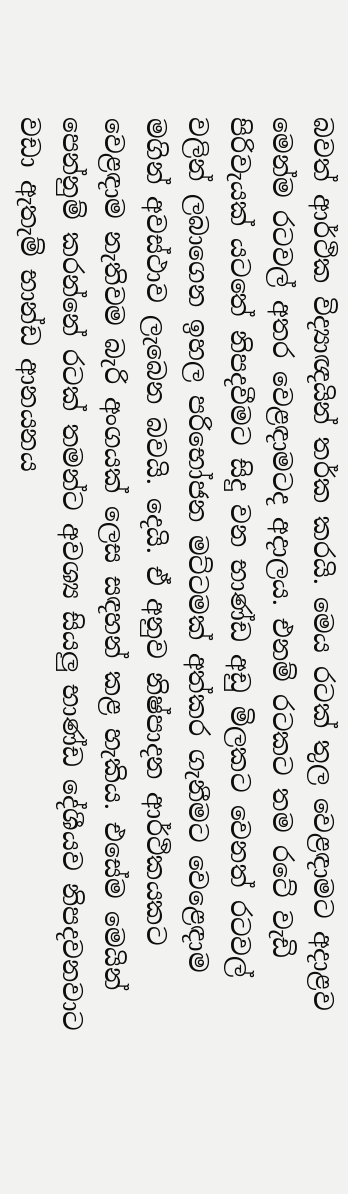බවත් ආර්ථික විද්‍යාඥයින් තර්ක කරයි. මෙය රටක් තුල වෙළඳාමට අදාළව මෙන්ම රටවල් අතර වෙළඳාමටද අදාලය. එනම් රටකට තම රටේ වැඩි පිරිවැයක් යටතේ නිපදවීමට සිදු වන භාණ්ඩ අඩු මිලකට වෙනත් රටවල් වලින් ලබාගෙන ඉහල පරිභෝජන මට්ටමක් අත්කර ගැනීමට වෙළෙඳාම මගින් අවස්ථාව ලැබෙන බවයි. දෙයි. ඒ අනුව නිෂ්පාදන ආර්ථිකයකට වෙළඳාම නැතිවම බැරි අංගයක් ලෙස සඳහන් කළ හැකිය. එසේම මෙයින් පෙන්නුම් කරන්නේ රටක් තමන්ට අවශ්‍ය සියලු භාණ්ඩ දේශීයව නිපදවනවාට වඩා ඇතැම් භාන්ඩ ආනයනය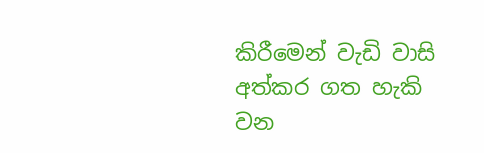කිරීමෙන් වැඩි වාසි අත්කර ගත හැකි වන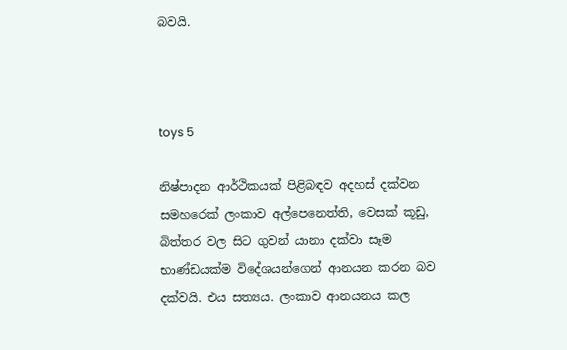බවයි.



toys 5

නිෂ්පාදන ආර්ථිකයක් පිළිබඳව අදහස් දක්වන සමහරෙක් ලංකාව අල්පෙනෙත්ති, වෙසක් කූඩු, බිත්තර වල සිට ගුවන් යානා දක්වා සෑම භාණ්ඩයක්ම විදේශයන්ගෙන් ආනයන කරන බව දක්වයි. එය සත්‍යය. ලංකාව ආනයනය කල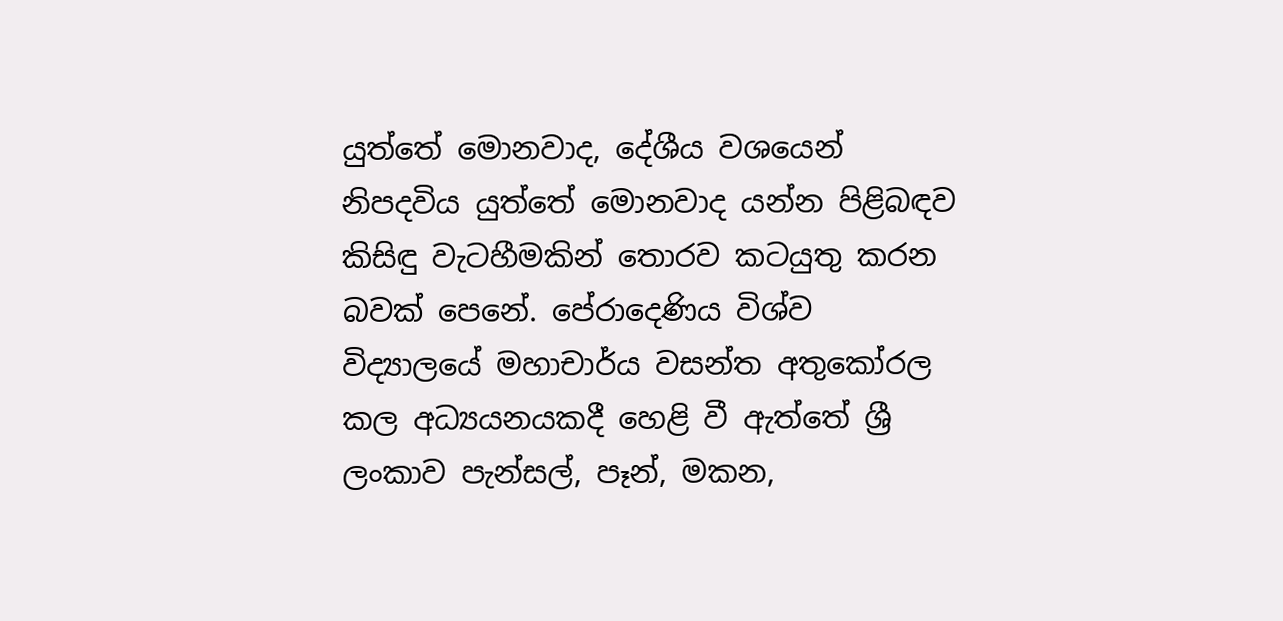යුත්තේ මොනවාද, දේශීය වශයෙන් නිපදවිය යුත්තේ මොනවාද යන්න පිළිබඳව කිසිඳු වැටහීමකින් තොරව කටයුතු කරන බවක් පෙනේ. පේරාදෙණිය විශ්ව විද්‍යාලයේ මහාචාර්ය වසන්ත අතුකෝරල කල අධ්‍යයනයකදී හෙළි වී ඇත්තේ ශ්‍රී ලංකාව පැන්සල්, පෑන්, මකන,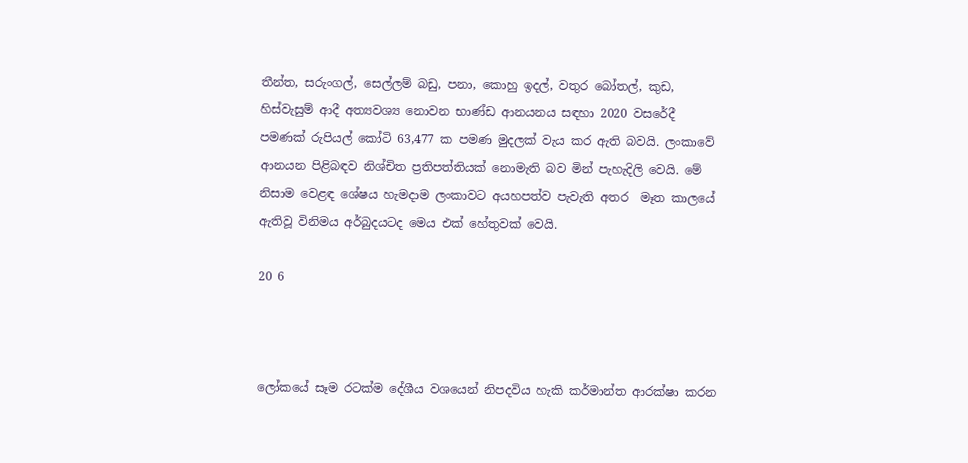තීන්ත, සරුංගල්, සෙල්ලම් බඩු, පනා, කොහු ඉදල්, වතුර බෝතල්, කුඩ, හිස්වැසුම් ආදී අත්‍යවශ්‍ය නොවන භාණ්ඩ ආනයනය සඳහා 2020 වසරේදී පමණක් රුපියල් කෝටි 63,477 ක පමණ මුදලක් වැය කර ඇති බවයි. ලංකාවේ ආනයන පිළිබඳව නිශ්චිත ප්‍රතිපත්තියක් නොමැති බව මින් පැහැදිලි වෙයි. මේ නිසාම වෙළඳ ශේෂය හැමදාම ලංකාවට අයහපත්ව පැවැති අතර  මෑත කාලයේ ඇතිවූ විනිමය අර්බුදයටද මෙය එක් හේතුවක් වෙයි.

20 6



ලෝකයේ සෑම රටක්ම දේශීය වශයෙන් නිපදවිය හැකි කර්මාන්ත ආරක්ෂා කරන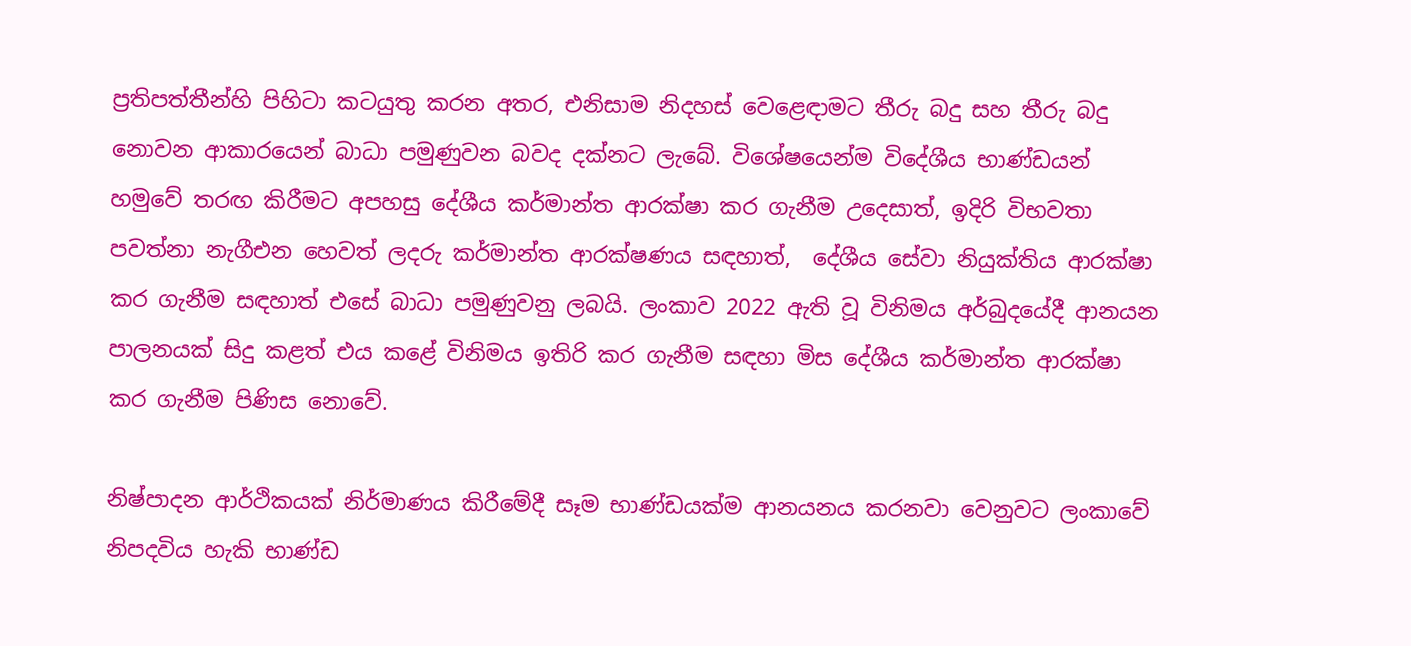ප්‍රතිපත්තීන්හි පිහිටා කටයුතු කරන අතර, එනිසාම නිදහස් වෙළෙඳාමට තීරු බදු සහ තීරු බදු නොවන ආකාරයෙන් බාධා පමුණුවන බවද දක්නට ලැබේ. විශේෂයෙන්ම විදේශීය භාණ්ඩයන් හමුවේ තරඟ කිරීමට අපහසු දේශීය කර්මාන්ත ආරක්ෂා කර ගැනීම උදෙසාත්, ඉදිරි විභවතා පවත්නා නැගීඑන හෙවත් ලදරු කර්මාන්ත ආරක්ෂණය සඳහාත්,  දේශීය සේවා නියුක්තිය ආරක්ෂා කර ගැනීම සඳහාත් එසේ බාධා පමුණුවනු ලබයි. ලංකාව 2022 ඇති වූ විනිමය අර්බුදයේදී ආනයන පාලනයක් සිදු කළත් එය කළේ විනිමය ඉතිරි කර ගැනීම සඳහා මිස දේශීය කර්මාන්ත ආරක්ෂා කර ගැනීම පිණිස නොවේ.

නිෂ්පාදන ආර්ථිකයක් නිර්මාණය කිරීමේදී සෑම භාණ්ඩයක්ම ආනයනය කරනවා වෙනුවට ලංකාවේ නිපදවිය හැකි භාණ්ඩ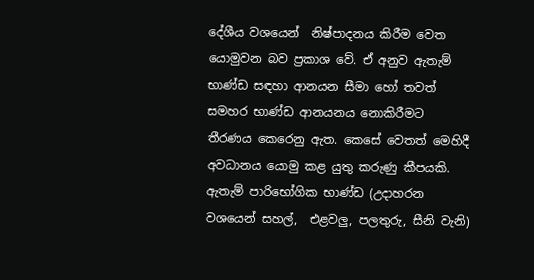දේශීය වශයෙන්  නිෂ්පාදනය කිරීම වෙත යොමුවන බව ප්‍රකාශ වේ. ඒ අනුව ඇතැම් භාණ්ඩ සඳහා ආනයන සීමා හෝ තවත් සමහර භාණ්ඩ ආනයනය නොකිරීමට  තීරණය කෙරෙනු ඇත. කෙසේ වෙතත් මෙහිදී අවධානය යොමු කළ යුතු කරුණු කීපයකි. ඇතැම් පාරිභෝගික භාණ්ඩ (උදාහරන වශයෙන් සහල්,  එළවලු, පලතුරු, සීනි වැනි)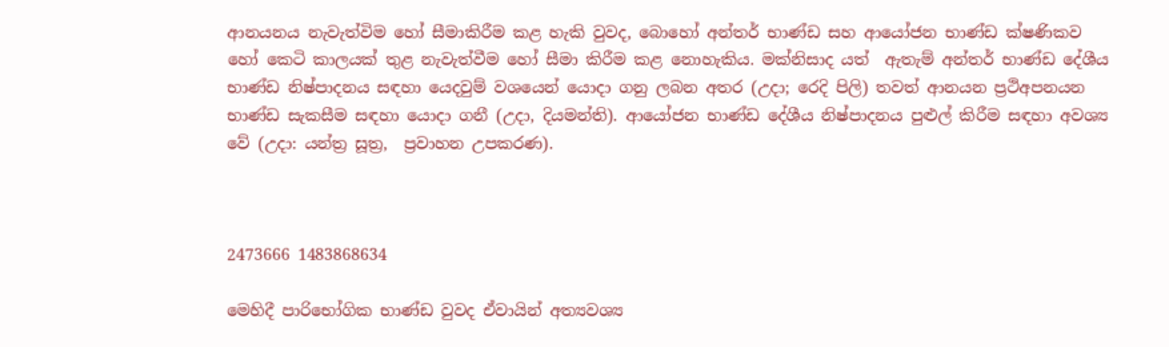ආනයනය නැවැත්විම හෝ සීමාකිරීම කළ හැකි වුවද, බොහෝ අන්තර් භාණ්ඩ සහ ආයෝජන භාණ්ඩ ක්ෂණිකව හෝ කෙටි කාලයක් තුළ නැවැත්වීම හෝ සීමා කිරීම කළ නොහැකිය. මක්නිසාද යත්  ඇතැම් අන්තර් භාණ්ඩ දේශීය භාණ්ඩ නිෂ්පාදනය සඳහා යෙදවුම් වශයෙන් යොදා ගනු ලබන අතර (උදා; රෙදි පිලි) තවත් ආනයන ප්‍රථිඅපනයන භාණ්ඩ සැකසීම සඳහා යොදා ගනී (උදා, දියමන්ති). ආයෝජන භාණ්ඩ දේශීය නිෂ්පාදනය පුළුල් කිරීම සඳහා අවශ්‍ය වේ (උදා: යන්ත්‍ර සූත්‍ර,  ප්‍රවාහන උපකරණ).



2473666 1483868634

මෙහිදී පාරිභෝගික භාණ්ඩ වුවද ඒවායින් අත්‍යවශ්‍ය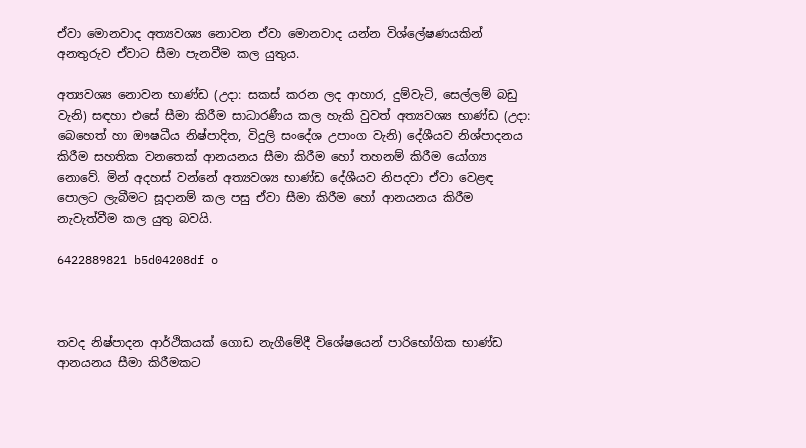ඒවා මොනවාද අත්‍යවශ්‍ය නොවන ඒවා මොනවාද යන්න විශ්ලේෂණයකින් අනතුරුව ඒවාට සීමා පැනවීම කල යුතුය.

අත්‍යවශ්‍ය නොවන භාණ්ඩ (උදා: සකස් කරන ලද ආහාර, දුම්වැටි, සෙල්ලම් බඩු වැනි) සඳහා එසේ සීමා කිරීම සාධාරණීය කල හැකි වුවත් අත්‍යවශ්‍ය භාණ්ඩ (උදා: බෙහෙත් හා ඖෂධීය නිෂ්පාදිත, විදුලි සංදේශ උපාංග වැනි) දේශීයව නිශ්පාදනය කිරීම සහතික වනතෙක් ආනයනය සීමා කිරීම හෝ තහනම් කිරීම යෝග්‍ය නොවේ. මින් අදහස් වන්නේ අත්‍යවශ්‍ය භාණ්ඩ දේශීයව නිපදවා ඒවා වෙළඳ පොලට ලැබීමට සූදානම් කල පසු ඒවා සීමා කිරීම හෝ ආනයනය කිරීම නැවැත්වීම කල යුතු බවයි.

6422889821 b5d04208df o



තවද නිෂ්පාදන ආර්ථිකයක් ගොඩ නැගීමේදී විශේෂයෙන් පාරිභෝගික භාණ්ඩ ආනයනය සීමා කිරීමකට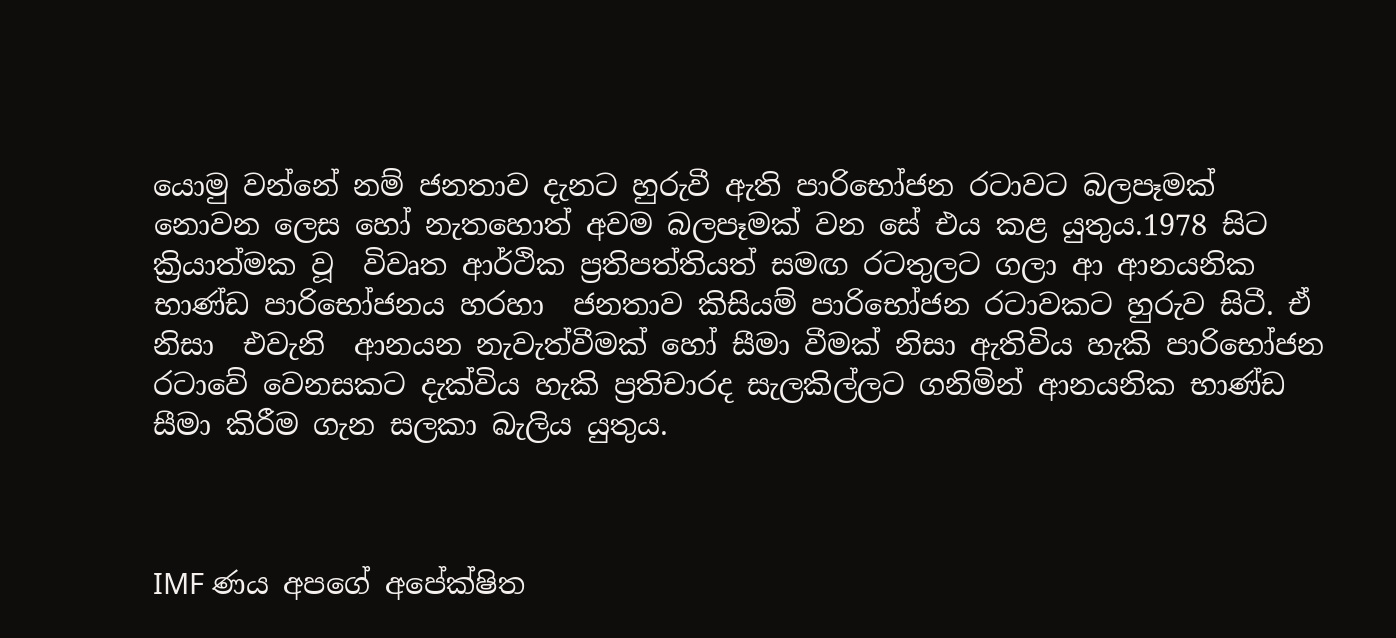යොමු වන්නේ නම් ජනතාව දැනට හුරුවී ඇති පාරිභෝජන රටාවට බලපෑමක් නොවන ලෙස හෝ නැතහොත් අවම බලපෑමක් වන සේ එය කළ යුතුය.1978 සිට ක්‍රියාත්මක වූ  විවෘත ආර්ථික ප්‍රතිපත්තියත් සමඟ රටතුලට ගලා ආ ආනයනික භාණ්ඩ පාරිභෝජනය හරහා  ජනතාව කිසියම් පාරිභෝජන රටාවකට හුරුව සිටී. ඒ නිසා  එවැනි  ආනයන නැවැත්වීමක් හෝ සීමා වීමක් නිසා ඇතිවිය හැකි පාරිභෝජන රටාවේ වෙනසකට දැක්විය හැකි ප්‍රතිචාරද සැලකිල්ලට ගනිමින් ආනයනික භාණ්ඩ සීමා කිරීම ගැන සලකා බැලිය යුතුය.



IMF ණය අපගේ අපේක්ෂිත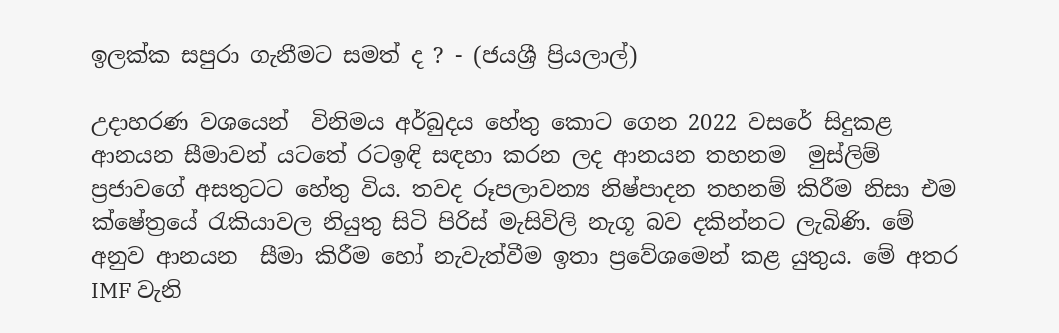ඉලක්ක සපුරා ගැනීමට සමත් ද ? - (ජයශ්‍රී ප්‍රියලාල්)

උදාහරණ වශයෙන්  විනිමය අර්බුදය හේතු කොට ගෙන 2022 වසරේ සිදුකළ ආනයන සීමාවන් යටතේ රටඉඳි සඳහා කරන ලද ආනයන තහනම  මුස්ලිම් ප්‍රජාවගේ අසතුටට හේතු විය. තවද රූපලාවන්‍ය නිෂ්පාදන තහනම් කිරීම නිසා එම ක්ෂේත්‍රයේ රැකියාවල නියුතු සිටි පිරිස් මැසිවිලි නැගූ බව දකින්නට ලැබිණි. මේ අනුව ආනයන  සීමා කිරීම හෝ නැවැත්වීම ඉතා ප්‍රවේශමෙන් කළ යුතුය. මේ අතර IMF වැනි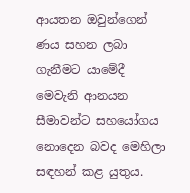ආයතන ඔවුන්ගෙන් ණය සහන ලබා ගැනීමට යාමේදී මෙවැනි ආනයන සීමාවන්ට සහයෝගය නොදෙන බවද මෙහිලා සඳහන් කළ යුතුය.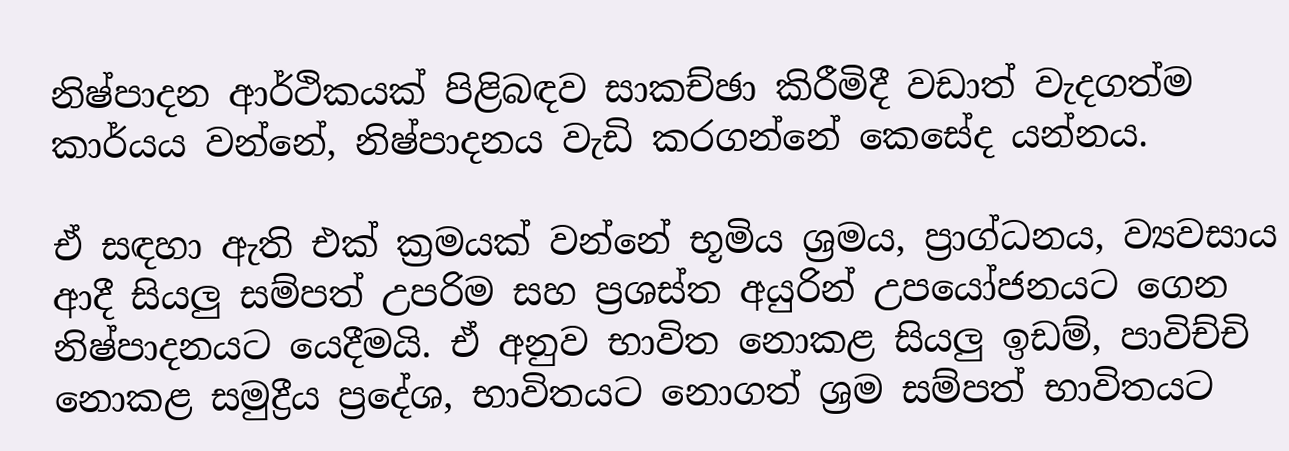නිෂ්පාදන ආර්ථිකයක් පිළිබඳව සාකච්ඡා කිරීමිදී වඩාත් වැදගත්ම කාර්යය වන්නේ, නිෂ්පාදනය වැඩි කරගන්නේ කෙසේද යන්නය.

ඒ සඳහා ඇති එක් ක්‍රමයක් වන්නේ භූමිය ශ්‍රමය, ප්‍රාග්ධනය, ව්‍යවසාය ආදී සියලු සම්පත් උපරිම සහ ප්‍රශස්ත අයුරින් උපයෝජනයට ගෙන නිෂ්පාදනයට යෙදීමයි. ඒ අනුව භාවිත නොකළ සියලු ඉඩම්, පාවිච්චි නොකළ සමුද්‍රීය ප්‍රදේශ, භාවිතයට නොගත් ශ්‍රම සම්පත් භාවිතයට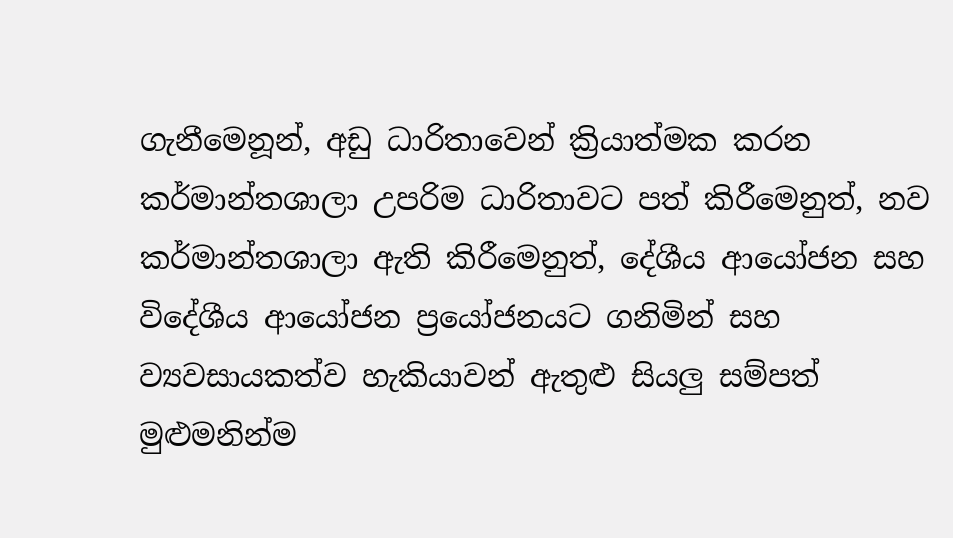ගැනීමෙනූන්, අඩු ධාරිතාවෙන් ක්‍රියාත්මක කරන කර්මාන්තශාලා උපරිම ධාරිතාවට පත් කිරීමෙනුත්, නව කර්මාන්තශාලා ඇති කිරීමෙනුත්, දේශීය ආයෝජන සහ විදේශීය ආයෝජන ප්‍රයෝජනයට ගනිමින් සහ ව්‍යවසායකත්ව හැකියාවන් ඇතුළු සියලු සම්පත් මුළුමනින්ම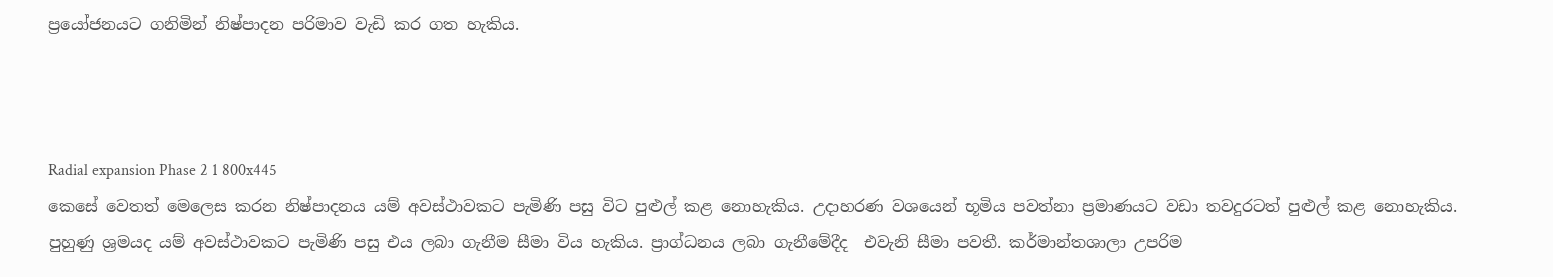ප්‍රයෝජනයට ගනිමින් නිෂ්පාදන පරිමාව වැඩි කර ගත හැකිය.



Radial expansion Phase 2 1 800x445
කෙසේ වෙතත් මෙලෙස කරන නිෂ්පාදනය යම් අවස්ථාවකට පැමිණි පසු විට පුළුල් කළ නොහැකිය. උදාහරණ වශයෙන් භූමිය පවත්නා ප්‍රමාණයට වඩා තවදුරටත් පුළුල් කළ නොහැකිය. පුහුණු ශ්‍රමයද යම් අවස්ථාවකට පැමිණි පසු එය ලබා ගැනීම සීමා විය හැකිය. ප්‍රාග්ධනය ලබා ගැනීමේදීද  එවැනි සීමා පවතී. කර්මාන්තශාලා උපරිම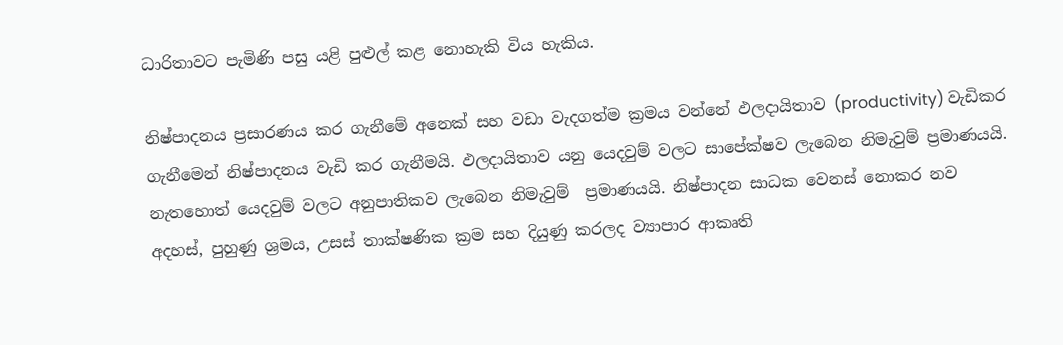ධාරිතාවට පැමිණි පසු යළි පුළුල් කළ නොහැකි විය හැකිය.

නිෂ්පාදනය ප්‍රසාරණය කර ගැනීමේ අනෙක් සහ වඩා වැදගත්ම ක්‍රමය වන්නේ ඵලදායිතාව (productivity) වැඩිකර ගැනීමෙන් නිෂ්පාදනය වැඩි කර ගැනීමයි. ඵලදායිතාව යනු යෙදවුම් වලට සාපේක්ෂව ලැබෙන නිමැවුම් ප්‍රමාණයයි. නැතහොත් යෙදවුම් වලට අනුපාතිකව ලැබෙන නිමැවුම්  ප්‍රමාණයයි. නිෂ්පාදන සාධක වෙනස් නොකර නව අදහස්, පුහුණු ශ්‍රමය, උසස් තාක්ෂණික ක්‍රම සහ දියුණු කරලද ව්‍යාපාර ආකෘති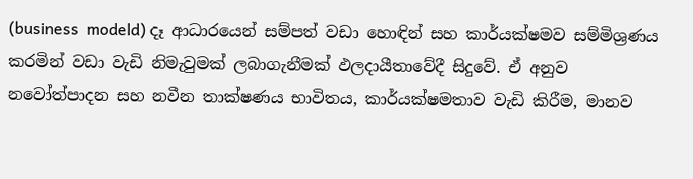(business  modeld) දෑ ආධාරයෙන් සම්පත් වඩා හොඳින් සහ කාර්යක්ෂමව සම්මිශ්‍රණය කරමින් වඩා වැඩි නිමැවුමක් ලබාගැනීමක් ඵලදායීතාවේදී සිදුවේ. ඒ අනුව නවෝත්පාදන සහ නවීන තාක්ෂණය භාවිතය, කාර්යක්ෂමතාව වැඩි කිරීම, මානව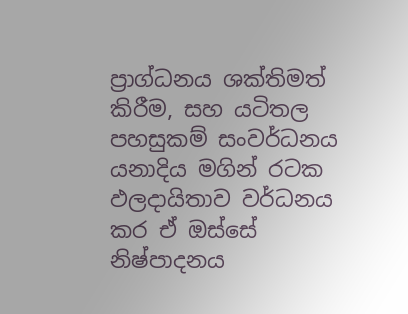ප්‍රාග්ධනය ශක්තිමත් කිරීම, සහ යටිතල පහසුකම් සංවර්ධනය යනාදිය මගින් රටක ඵලදායිතාව වර්ධනය කර ඒ ඔස්සේ නිෂ්පාදනය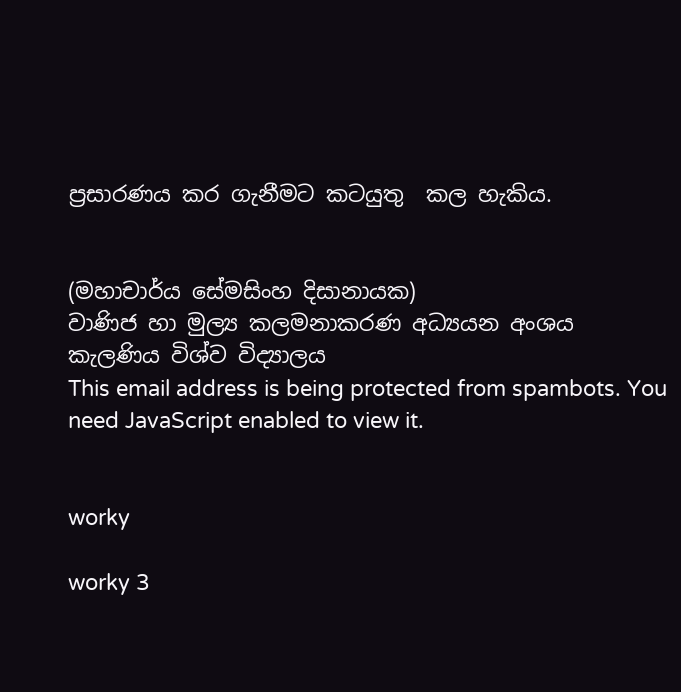ප්‍රසාරණය කර ගැනීමට කටයුතු  කල හැකිය.


(මහාචාර්ය සේමසිංහ දිසානායක)
වාණිජ හා මුල්‍ය කලමනාකරණ අධ්‍යයන අංශය
කැලණිය විශ්ව විද්‍යාලය
This email address is being protected from spambots. You need JavaScript enabled to view it.


worky

worky 3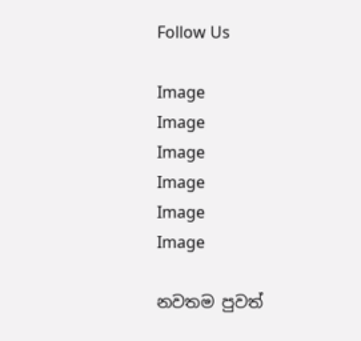Follow Us

Image
Image
Image
Image
Image
Image

නවතම පුවත්